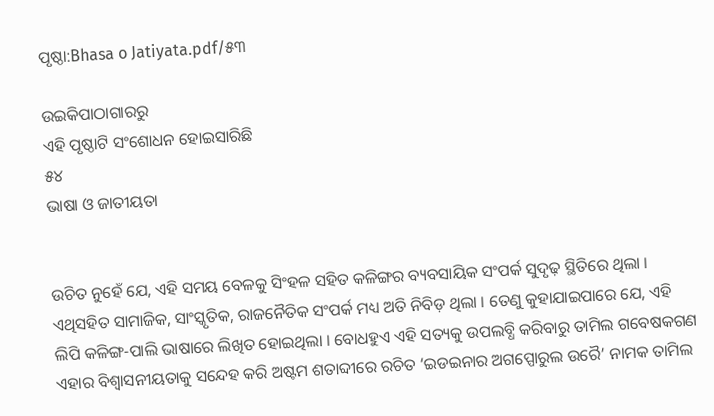ପୃଷ୍ଠା:Bhasa o Jatiyata.pdf/୫୩

ଉଇକିପାଠାଗାର‌ରୁ
ଏହି ପୃଷ୍ଠାଟି ସଂଶୋଧନ ହୋଇସାରିଛି
୫୪
ଭାଷା ଓ ଜାତୀୟତା


ଉଚିତ ନୁହେଁ ଯେ, ଏହି ସମୟ ବେଳକୁ ସିଂହଳ ସହିତ କଳିଙ୍ଗର ବ୍ୟବସାୟିକ ସଂପର୍କ ସୁଦୃଢ଼ ସ୍ଥିତିରେ ଥିଲା । ଏଥିସହିତ ସାମାଜିକ, ସାଂସ୍କୃତିକ, ରାଜନୈତିକ ସଂପର୍କ ମଧ୍ୟ ଅତି ନିବିଡ଼ ଥିଲା । ତେଣୁ କୁହାଯାଇପାରେ ଯେ, ଏହି ଲିପି କଳିଙ୍ଗ-ପାଲି ଭାଷାରେ ଲିଖିତ ହୋଇଥିଲା । ବୋଧହୁଏ ଏହି ସତ୍ୟକୁ ଉପଲବ୍ଧି କରିବାରୁ ତାମିଲ ଗବେଷକଗଣ ଏହାର ବିଶ୍ୱାସନୀୟତାକୁ ସନ୍ଦେହ କରି ଅଷ୍ଟମ ଶତାବ୍ଦୀରେ ରଚିତ ‘ଇଡଇନାର ଅଗପ୍ପୋରୁଲ ଉରୈ’ ନାମକ ତାମିଲ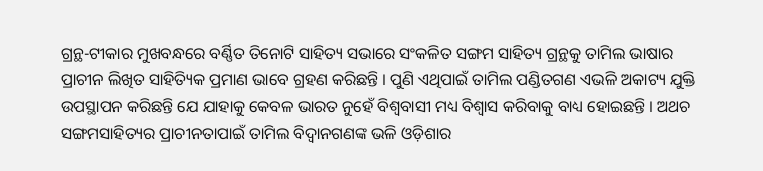ଗ୍ରନ୍ଥ-ଟୀକାର ମୁଖବନ୍ଧରେ ବର୍ଣ୍ଣିତ ତିନୋଟି ସାହିତ୍ୟ ସଭାରେ ସଂକଳିତ ସଙ୍ଗମ ସାହିତ୍ୟ ଗ୍ରନ୍ଥକୁ ତାମିଲ ଭାଷାର ପ୍ରାଚୀନ ଲିଖିତ ସାହିତ୍ୟିକ ପ୍ରମାଣ ଭାବେ ଗ୍ରହଣ କରିଛନ୍ତି । ପୁଣି ଏଥିପାଇଁ ତାମିଲ ପଣ୍ଡିତଗଣ ଏଭଳି ଅକାଟ୍ୟ ଯୁକ୍ତି ଉପସ୍ଥାପନ କରିଛନ୍ତି ଯେ ଯାହାକୁ କେବଳ ଭାରତ ନୁହେଁ ବିଶ୍ୱବାସୀ ମଧ୍ୟ ବିଶ୍ୱାସ କରିବାକୁ ବାଧ୍ୟ ହୋଇଛନ୍ତି । ଅଥଚ ସଙ୍ଗମସାହିତ୍ୟର ପ୍ରାଚୀନତାପାଇଁ ତାମିଲ ବିଦ୍ୱାନଗଣଙ୍କ ଭଳି ଓଡ଼ିଶାର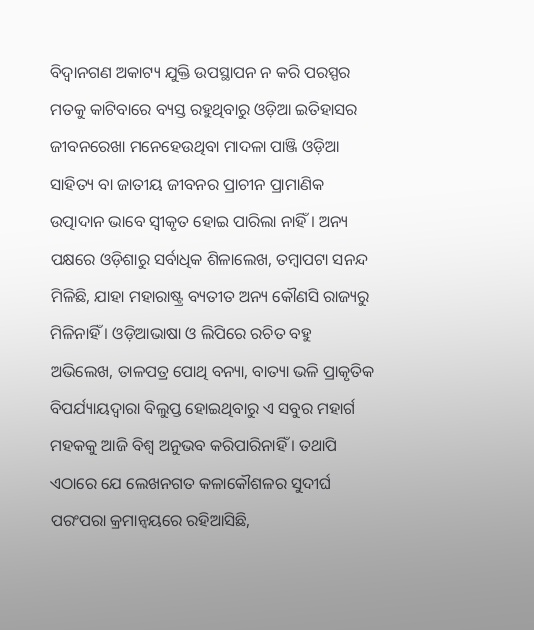ବିଦ୍ୱାନଗଣ ଅକାଟ୍ୟ ଯୁକ୍ତି ଉପସ୍ଥାପନ ନ କରି ପରସ୍ପର ମତକୁ କାଟିବାରେ ବ୍ୟସ୍ତ ରହୁଥିବାରୁ ଓଡ଼ିଆ ଇତିହାସର ଜୀବନରେଖା ମନେହେଉଥିବା ମାଦଳା ପାଞ୍ଜି ଓଡ଼ିଆ ସାହିତ୍ୟ ବା ଜାତୀୟ ଜୀବନର ପ୍ରାଚୀନ ପ୍ରାମାଣିକ ଉତ୍ପାଦାନ ଭାବେ ସ୍ୱୀକୃତ ହୋଇ ପାରିଲା ନାହିଁ । ଅନ୍ୟ ପକ୍ଷରେ ଓଡ଼ିଶାରୁ ସର୍ବାଧିକ ଶିଳାଲେଖ, ତମ୍ବାପଟା ସନନ୍ଦ ମିଳିଛି, ଯାହା ମହାରାଷ୍ଟ୍ର ବ୍ୟତୀତ ଅନ୍ୟ କୌଣସି ରାଜ୍ୟରୁ ମିଳିନାହିଁ । ଓଡ଼ିଆଭାଷା ଓ ଲିପିରେ ରଚିତ ବହୁ ଅଭିଲେଖ, ତାଳପତ୍ର ପୋଥି ବନ୍ୟା, ବାତ୍ୟା ଭଳି ପ୍ରାକୃତିକ ବିପର୍ଯ୍ୟାୟଦ୍ୱାରା ବିଲୁପ୍ତ ହୋଇଥିବାରୁ ଏ ସବୁର ମହାର୍ଗ ମହକକୁ ଆଜି ବିଶ୍ୱ ଅନୁଭବ କରିପାରିନାହିଁ । ତଥାପି ଏଠାରେ ଯେ ଲେଖନଗତ କଳାକୌଶଳର ସୁଦୀର୍ଘ ପରଂପରା କ୍ରମାନ୍ୱୟରେ ରହିଆସିଛି,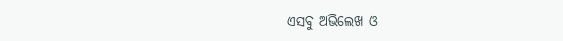ଏସବୁ ଅଭିଲେଖ ଓ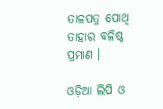ତାଳପତ୍ର ପୋଥି ତାହାର ବଳିଷ୍ଠ ପ୍ରମାଣ ।

ଓଡ଼ିଆ ଲିପି ଓ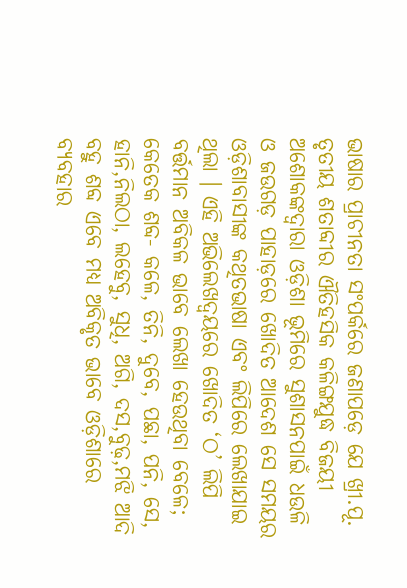ଭାଷାର ପ୍ରାଚୀନତା ସଂପର୍କରେ ଜଣାପଡ଼େ ଯେ ଖ୍ରୀ.ପୂ. ତୃତୀୟ ଶତାବ୍ଦୀର ଐତିହସିକ କଳିଙ୍ଗଯୁଦ୍ଧ ବିଜୟୀ ଅଶୋକଙ୍କଦ୍ୱାରା ଓଡ଼ିଶା ଭୂମିରେ ସୁଶାସନପାଇଁ ଧଉଳି ଓ ଜଉଗଡ଼ ପାହାଡ଼ରେ ଖୋଦିତ ଆଦେଶ ସେ ସମୟର ଓଡ଼ିଶାବାସୀଙ୍କ କଥିତଭାଷା ଏବଂ ଲିପିରେ ଲେଖାଯାଇ ଥିଲା । ଏହି ଅଭିଲେଖଦ୍ୱୟରେ ଖୋଦିତ ‘ଠ’ ଲିପି ବର୍ତ୍ତମାନ ଅବିକଳ ଭାବେ ଲେଖା ହେଉଥିବା ବେଳେ; କେତେକ ଶବ୍ଦ- କଳେ, ତିନି, ଦୁବେ, ପଛା, ପନି, ସେ, ହାନି,ନିଲଠା, ଲହେବୁ, ସୁଧି, ଅଗି, ଦସ,ବୁଢ଼,ମଝି ଆଦି ବହୁ ଶବ୍ଦ ଏବେ ମଧ୍ୟ ଅବିକୃତ ଭାବେ ଓଡ଼ିଶାରେ ବ୍ୟବହାର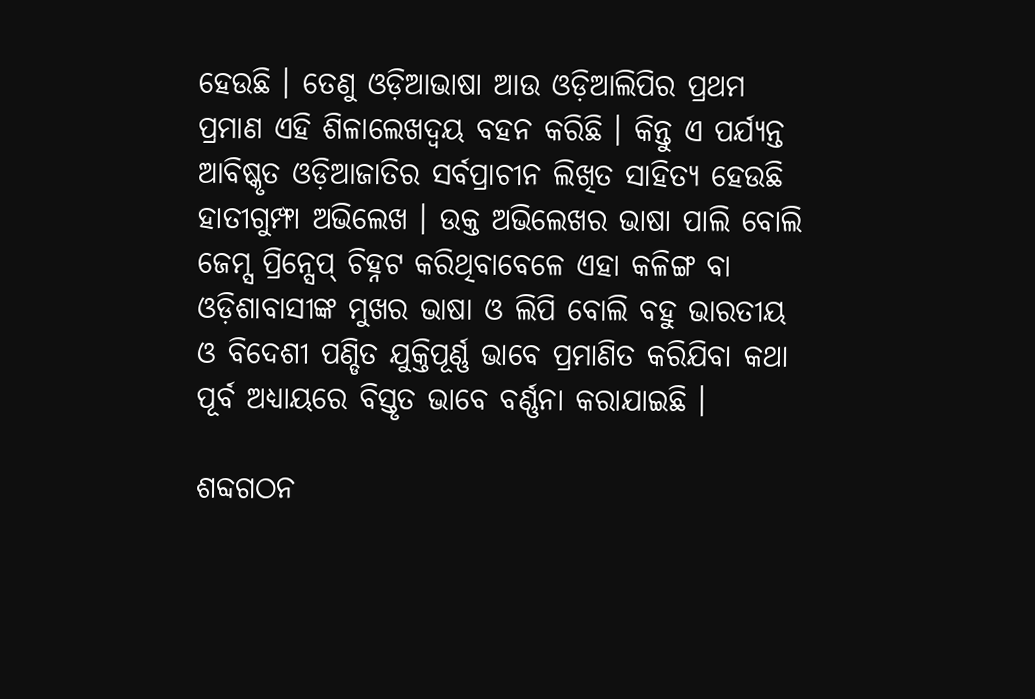ହେଉଛି । ତେଣୁ ଓଡ଼ିଆଭାଷା ଆଉ ଓଡ଼ିଆଲିପିର ପ୍ରଥମ ପ୍ରମାଣ ଏହି ଶିଳାଲେଖଦ୍ୱୟ ବହନ କରିଛି । କିନ୍ତୁ ଏ ପର୍ଯ୍ୟନ୍ତ ଆବିଷ୍କୃତ ଓଡ଼ିଆଜାତିର ସର୍ବପ୍ରାଚୀନ ଲିଖିତ ସାହିତ୍ୟ ହେଉଛି ହାତୀଗୁମ୍ଫା ଅଭିଲେଖ । ଉକ୍ତ ଅଭିଲେଖର ଭାଷା ପାଲି ବୋଲି ଜେମ୍ସ ପ୍ରିନ୍ସେପ୍ ଚିହ୍ନଟ କରିଥିବାବେଳେ ଏହା କଳିଙ୍ଗ ବା ଓଡ଼ିଶାବାସୀଙ୍କ ମୁଖର ଭାଷା ଓ ଲିପି ବୋଲି ବହୁ ଭାରତୀୟ ଓ ବିଦେଶୀ ପଣ୍ଡିତ ଯୁକ୍ତିପୂର୍ଣ୍ଣ ଭାବେ ପ୍ରମାଣିତ କରିଯିବା କଥା ପୂର୍ବ ଅଧ୍ୟାୟରେ ବିସ୍ତୃତ ଭାବେ ବର୍ଣ୍ଣନା କରାଯାଇଛି ।

ଶବ୍ଦଗଠନ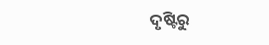ଦୃଷ୍ଟିରୁ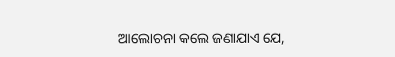ଆଲୋଚନା କଲେ ଜଣାଯାଏ ଯେ,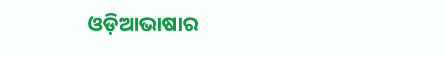ଓଡ଼ିଆଭାଷାର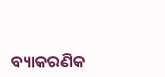ବ୍ୟାକରଣିକ